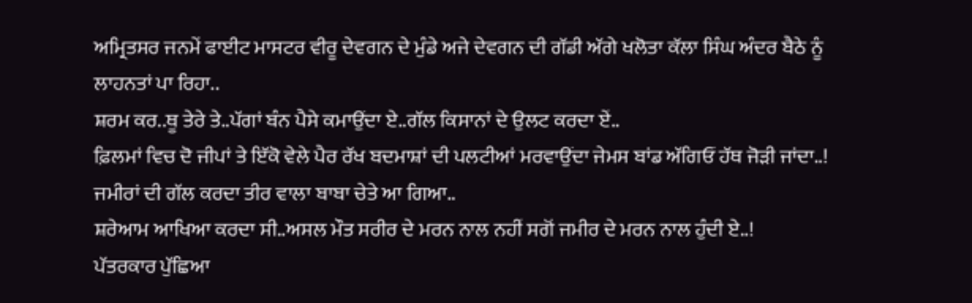ਅਮ੍ਰਿਤਸਰ ਜਨਮੇਂ ਫਾਈਟ ਮਾਸਟਰ ਵੀਰੂ ਦੇਵਗਨ ਦੇ ਮੁੰਡੇ ਅਜੇ ਦੇਵਗਨ ਦੀ ਗੱਡੀ ਅੱਗੇ ਖਲੋਤਾ ਕੱਲਾ ਸਿੰਘ ਅੰਦਰ ਬੈਠੇ ਨੂੰ ਲਾਹਨਤਾਂ ਪਾ ਰਿਹਾ..
ਸ਼ਰਮ ਕਰ..ਥੂ ਤੇਰੇ ਤੇ..ਪੱਗਾਂ ਬੰਨ ਪੈਸੇ ਕਮਾਉਂਦਾ ਏ..ਗੱਲ ਕਿਸਾਨਾਂ ਦੇ ਉਲਟ ਕਰਦਾ ਏਂ..
ਫ਼ਿਲਮਾਂ ਵਿਚ ਦੋ ਜੀਪਾਂ ਤੇ ਇੱਕੋ ਵੇਲੇ ਪੈਰ ਰੱਖ ਬਦਮਾਸ਼ਾਂ ਦੀ ਪਲਟੀਆਂ ਮਰਵਾਉਂਦਾ ਜੇਮਸ ਬਾਂਡ ਅੱਗਿਓਂ ਹੱਥ ਜੋੜੀ ਜਾਂਦਾ..!
ਜਮੀਰਾਂ ਦੀ ਗੱਲ ਕਰਦਾ ਤੀਰ ਵਾਲਾ ਬਾਬਾ ਚੇਤੇ ਆ ਗਿਆ..
ਸ਼ਰੇਆਮ ਆਖਿਆ ਕਰਦਾ ਸੀ..ਅਸਲ ਮੌਤ ਸਰੀਰ ਦੇ ਮਰਨ ਨਾਲ ਨਹੀਂ ਸਗੋਂ ਜਮੀਰ ਦੇ ਮਰਨ ਨਾਲ ਹੁੰਦੀ ਏ..!
ਪੱਤਰਕਾਰ ਪੁੱਛਿਆ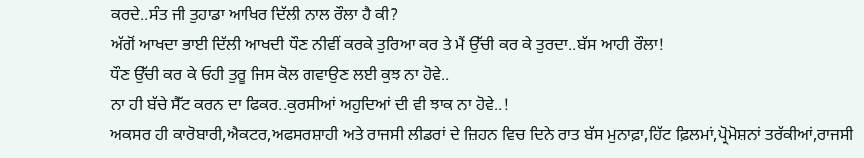ਕਰਦੇ..ਸੰਤ ਜੀ ਤੁਹਾਡਾ ਆਖਿਰ ਦਿੱਲੀ ਨਾਲ ਰੌਲਾ ਹੈ ਕੀ?
ਅੱਗੋਂ ਆਖਦਾ ਭਾਈ ਦਿੱਲੀ ਆਖਦੀ ਧੌਣ ਨੀਵੀਂ ਕਰਕੇ ਤੁਰਿਆ ਕਰ ਤੇ ਮੈਂ ਉੱਚੀ ਕਰ ਕੇ ਤੁਰਦਾ..ਬੱਸ ਆਹੀ ਰੌਲਾ!
ਧੌਣ ਉੱਚੀ ਕਰ ਕੇ ਓਹੀ ਤੁਰੂ ਜਿਸ ਕੋਲ ਗਵਾਉਣ ਲਈ ਕੁਝ ਨਾ ਹੋਵੇ..
ਨਾ ਹੀ ਬੱਚੇ ਸੈੱਟ ਕਰਨ ਦਾ ਫਿਕਰ..ਕੁਰਸੀਆਂ ਅਹੁਦਿਆਂ ਦੀ ਵੀ ਝਾਕ ਨਾ ਹੋਵੇ..!
ਅਕਸਰ ਹੀ ਕਾਰੋਬਾਰੀ,ਐਕਟਰ,ਅਫਸਰਸ਼ਾਹੀ ਅਤੇ ਰਾਜਸੀ ਲੀਡਰਾਂ ਦੇ ਜ਼ਿਹਨ ਵਿਚ ਦਿਨੇ ਰਾਤ ਬੱਸ ਮੁਨਾਫ਼ਾ,ਹਿੱਟ ਫ਼ਿਲਮਾਂ,ਪ੍ਰੋਮੋਸ਼ਨਾਂ ਤਰੱਕੀਆਂ,ਰਾਜਸੀ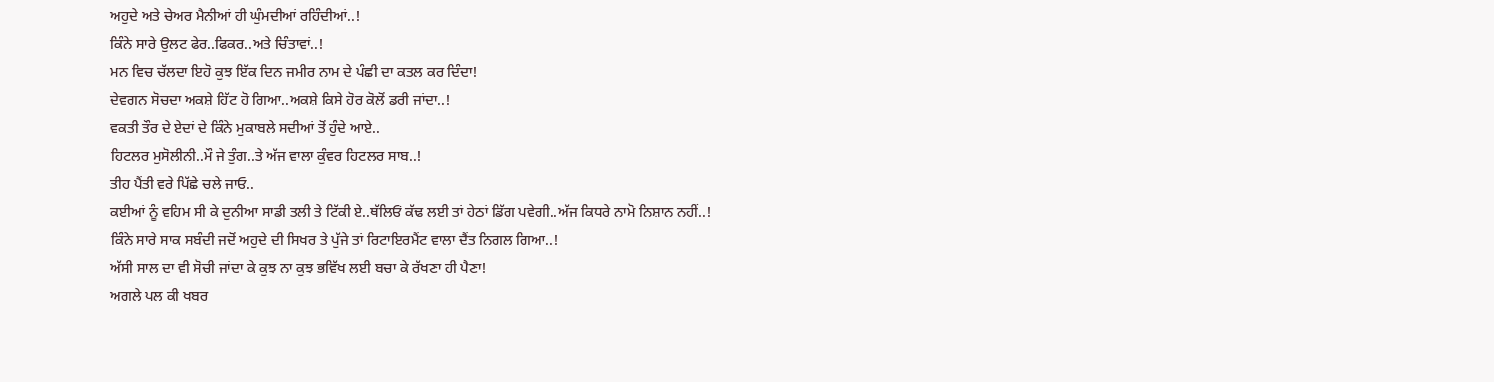ਅਹੁਦੇ ਅਤੇ ਚੇਅਰ ਮੈਨੀਆਂ ਹੀ ਘੁੰਮਦੀਆਂ ਰਹਿੰਦੀਆਂ..!
ਕਿੰਨੇ ਸਾਰੇ ਉਲਟ ਫੇਰ..ਫਿਕਰ..ਅਤੇ ਚਿੰਤਾਵਾਂ..!
ਮਨ ਵਿਚ ਚੱਲਦਾ ਇਹੋ ਕੁਝ ਇੱਕ ਦਿਨ ਜਮੀਰ ਨਾਮ ਦੇ ਪੰਛੀ ਦਾ ਕਤਲ ਕਰ ਦਿੰਦਾ!
ਦੇਵਗਨ ਸੋਚਦਾ ਅਕਸ਼ੇ ਹਿੱਟ ਹੋ ਗਿਆ..ਅਕਸ਼ੇ ਕਿਸੇ ਹੋਰ ਕੋਲੋਂ ਡਰੀ ਜਾਂਦਾ..!
ਵਕਤੀ ਤੌਰ ਦੇ ਏਦਾਂ ਦੇ ਕਿੰਨੇ ਮੁਕਾਬਲੇ ਸਦੀਆਂ ਤੋਂ ਹੁੰਦੇ ਆਏ..
ਹਿਟਲਰ ਮੁਸੋਲੀਨੀ..ਮੌ ਜੇ ਤੁੰਗ..ਤੇ ਅੱਜ ਵਾਲਾ ਕੁੰਵਰ ਹਿਟਲਰ ਸਾਬ..!
ਤੀਹ ਪੈਂਤੀ ਵਰੇ ਪਿੱਛੇ ਚਲੇ ਜਾਓ..
ਕਈਆਂ ਨੂੰ ਵਹਿਮ ਸੀ ਕੇ ਦੁਨੀਆ ਸਾਡੀ ਤਲੀ ਤੇ ਟਿੱਕੀ ਏ..ਥੱਲਿਓਂ ਕੱਢ ਲਈ ਤਾਂ ਹੇਠਾਂ ਡਿੱਗ ਪਵੇਗੀ..ਅੱਜ ਕਿਧਰੇ ਨਾਮੋ ਨਿਸ਼ਾਨ ਨਹੀਂ..!
ਕਿੰਨੇ ਸਾਰੇ ਸਾਕ ਸਬੰਦੀ ਜਦੋਂ ਅਹੁਦੇ ਦੀ ਸਿਖਰ ਤੇ ਪੁੱਜੇ ਤਾਂ ਰਿਟਾਇਰਮੈਂਟ ਵਾਲਾ ਦੈਂਤ ਨਿਗਲ ਗਿਆ..!
ਅੱਸੀ ਸਾਲ ਦਾ ਵੀ ਸੋਚੀ ਜਾਂਦਾ ਕੇ ਕੁਝ ਨਾ ਕੁਝ ਭਵਿੱਖ ਲਈ ਬਚਾ ਕੇ ਰੱਖਣਾ ਹੀ ਪੈਣਾ!
ਅਗਲੇ ਪਲ ਕੀ ਖਬਰ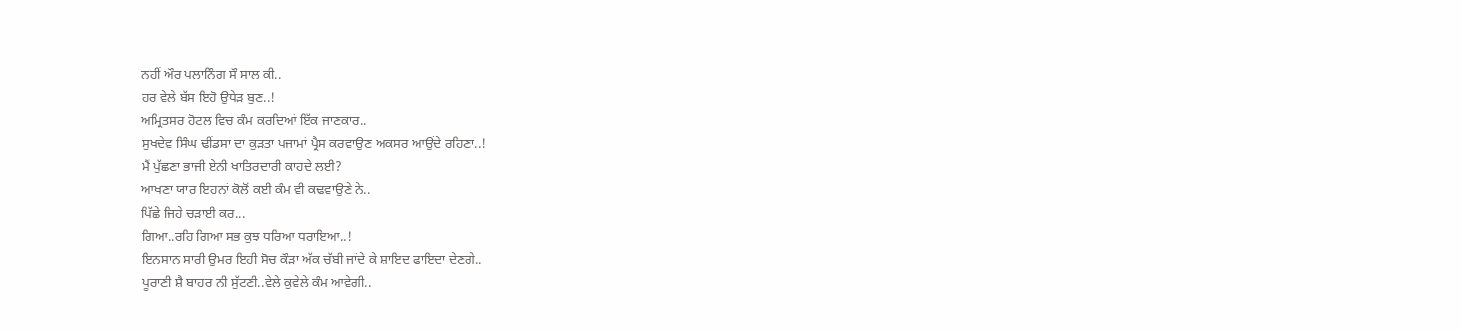ਨਹੀਂ ਔਰ ਪਲਾਨਿੰਗ ਸੌ ਸਾਲ ਕੀ..
ਹਰ ਵੇਲੇ ਬੱਸ ਇਹੋ ਉਧੇੜ ਬੁਣ..!
ਅਮ੍ਰਿਤਸਰ ਹੋਟਲ ਵਿਚ ਕੰਮ ਕਰਦਿਆਂ ਇੱਕ ਜਾਣਕਾਰ..
ਸੁਖਦੇਵ ਸਿੰਘ ਢੀਂਡਸਾ ਦਾ ਕੁੜਤਾ ਪਜਾਮਾਂ ਪ੍ਰੈਸ ਕਰਵਾਉਣ ਅਕਸਰ ਆਉਂਦੇ ਰਹਿਣਾ..!
ਮੈਂ ਪੁੱਛਣਾ ਭਾਜੀ ਏਨੀ ਖਾਤਿਰਦਾਰੀ ਕਾਹਦੇ ਲਈ?
ਆਖਣਾ ਯਾਰ ਇਹਨਾਂ ਕੋਲੋਂ ਕਈ ਕੰਮ ਵੀ ਕਢਵਾਉਣੇ ਨੇ..
ਪਿੱਛੇ ਜਿਹੇ ਚੜਾਈ ਕਰ...
ਗਿਆ..ਰਹਿ ਗਿਆ ਸਭ ਕੁਝ ਧਰਿਆ ਧਰਾਇਆ..!
ਇਨਸਾਨ ਸਾਰੀ ਉਮਰ ਇਹੀ ਸੋਚ ਕੌੜਾ ਅੱਕ ਚੱਬੀ ਜਾਂਦੇ ਕੇ ਸ਼ਾਇਦ ਫਾਇਦਾ ਦੇਣਗੇ..
ਪੂਰਾਣੀ ਸ਼ੈ ਬਾਹਰ ਨੀ ਸੁੱਟਣੀ..ਵੇਲੇ ਕੁਵੇਲੇ ਕੰਮ ਆਵੇਗੀ..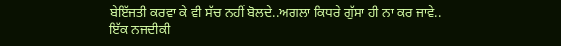ਬੇਇੱਜਤੀ ਕਰਵਾ ਕੇ ਵੀ ਸੱਚ ਨਹੀਂ ਬੋਲਦੇ..ਅਗਲਾ ਕਿਧਰੇ ਗੁੱਸਾ ਹੀ ਨਾ ਕਰ ਜਾਵੇ..
ਇੱਕ ਨਜਦੀਕੀ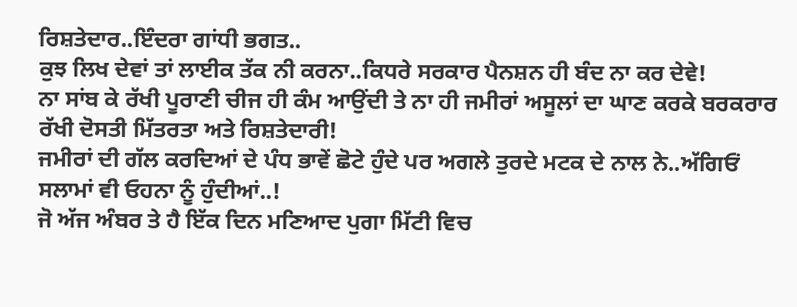ਰਿਸ਼ਤੇਦਾਰ..ਇੰਦਰਾ ਗਾਂਧੀ ਭਗਤ..
ਕੁਝ ਲਿਖ ਦੇਵਾਂ ਤਾਂ ਲਾਈਕ ਤੱਕ ਨੀ ਕਰਨਾ..ਕਿਧਰੇ ਸਰਕਾਰ ਪੈਨਸ਼ਨ ਹੀ ਬੰਦ ਨਾ ਕਰ ਦੇਵੇ!
ਨਾ ਸਾਂਬ ਕੇ ਰੱਖੀ ਪੂਰਾਣੀ ਚੀਜ ਹੀ ਕੰਮ ਆਉਂਦੀ ਤੇ ਨਾ ਹੀ ਜਮੀਰਾਂ ਅਸੂਲਾਂ ਦਾ ਘਾਣ ਕਰਕੇ ਬਰਕਰਾਰ ਰੱਖੀ ਦੋਸਤੀ ਮਿੱਤਰਤਾ ਅਤੇ ਰਿਸ਼ਤੇਦਾਰੀ!
ਜਮੀਰਾਂ ਦੀ ਗੱਲ ਕਰਦਿਆਂ ਦੇ ਪੰਧ ਭਾਵੇਂ ਛੋਟੇ ਹੁੰਦੇ ਪਰ ਅਗਲੇ ਤੁਰਦੇ ਮਟਕ ਦੇ ਨਾਲ ਨੇ..ਅੱਗਿਓਂ ਸਲਾਮਾਂ ਵੀ ਓਹਨਾ ਨੂੰ ਹੁੰਦੀਆਂ..!
ਜੋ ਅੱਜ ਅੰਬਰ ਤੇ ਹੈ ਇੱਕ ਦਿਨ ਮਣਿਆਦ ਪੁਗਾ ਮਿੱਟੀ ਵਿਚ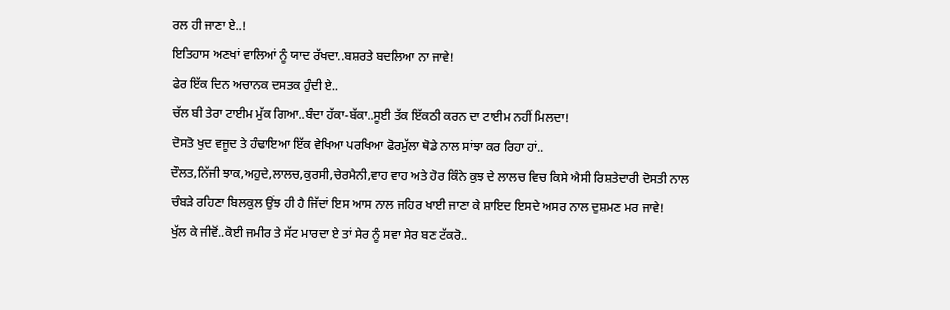ਰਲ ਹੀ ਜਾਣਾ ਏ..!
ਇਤਿਹਾਸ ਅਣਖਾਂ ਵਾਲਿਆਂ ਨੂੰ ਯਾਦ ਰੱਖਦਾ..ਬਸ਼ਰਤੇ ਬਦਲਿਆ ਨਾ ਜਾਵੇ!
ਫੇਰ ਇੱਕ ਦਿਨ ਅਚਾਨਕ ਦਸਤਕ ਹੁੰਦੀ ਏ..
ਚੱਲ ਬੀ ਤੇਰਾ ਟਾਈਮ ਮੁੱਕ ਗਿਆ..ਬੰਦਾ ਹੱਕਾ-ਬੱਕਾ..ਸੂਈ ਤੱਕ ਇੱਕਠੀ ਕਰਨ ਦਾ ਟਾਈਮ ਨਹੀਂ ਮਿਲਦਾ!
ਦੋਸਤੋ ਖੁਦ ਵਜੂਦ ਤੇ ਹੰਢਾਇਆ ਇੱਕ ਵੇਖਿਆ ਪਰਖਿਆ ਫੋਰਮੁੱਲਾ ਥੋਡੇ ਨਾਲ ਸਾਂਝਾ ਕਰ ਰਿਹਾ ਹਾਂ..
ਦੌਲਤ,ਨਿੱਜੀ ਝਾਕ,ਅਹੁਦੇ,ਲਾਲਚ,ਕੁਰਸੀ,ਚੇਰਮੈਨੀ,ਵਾਹ ਵਾਹ ਅਤੇ ਹੋਰ ਕਿੰਨੇ ਕੁਝ ਦੇ ਲਾਲਚ ਵਿਚ ਕਿਸੇ ਐਸੀ ਰਿਸ਼ਤੇਦਾਰੀ ਦੋਸਤੀ ਨਾਲ ਚੰਬੜੇ ਰਹਿਣਾ ਬਿਲਕੁਲ ਉਂਝ ਹੀ ਹੈ ਜਿੱਦਾਂ ਇਸ ਆਸ ਨਾਲ ਜਹਿਰ ਖਾਈ ਜਾਣਾ ਕੇ ਸ਼ਾਇਦ ਇਸਦੇ ਅਸਰ ਨਾਲ ਦੁਸ਼ਮਣ ਮਰ ਜਾਵੇ!
ਖੁੱਲ ਕੇ ਜੀਵੋਂ..ਕੋਈ ਜਮੀਰ ਤੇ ਸੱਟ ਮਾਰਦਾ ਏ ਤਾਂ ਸੇਰ ਨੂੰ ਸਵਾ ਸੇਰ ਬਣ ਟੱਕਰੋ..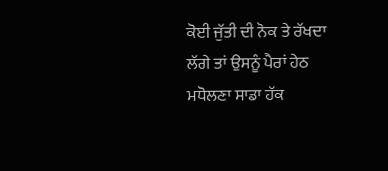ਕੋਈ ਜੁੱਤੀ ਦੀ ਨੋਕ ਤੇ ਰੱਖਦਾ ਲੱਗੇ ਤਾਂ ਉਸਨੂੰ ਪੈਰਾਂ ਹੇਠ ਮਧੋਲਣਾ ਸਾਡਾ ਹੱਕ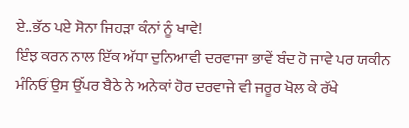ਏ..ਭੱਠ ਪਏ ਸੋਨਾ ਜਿਹੜਾ ਕੰਨਾਂ ਨੂੰ ਖਾਵੇ!
ਇੰਝ ਕਰਨ ਨਾਲ ਇੱਕ ਅੱਧਾ ਦੁਨਿਆਵੀ ਦਰਵਾਜਾ ਭਾਵੇਂ ਬੰਦ ਹੋ ਜਾਵੇ ਪਰ ਯਕੀਨ ਮੰਨਿਓਂ ਉਸ ਉੱਪਰ ਬੈਠੇ ਨੇ ਅਨੇਕਾਂ ਹੋਰ ਦਰਵਾਜੇ ਵੀ ਜਰੂਰ ਖੋਲ ਕੇ ਰੱਖੇ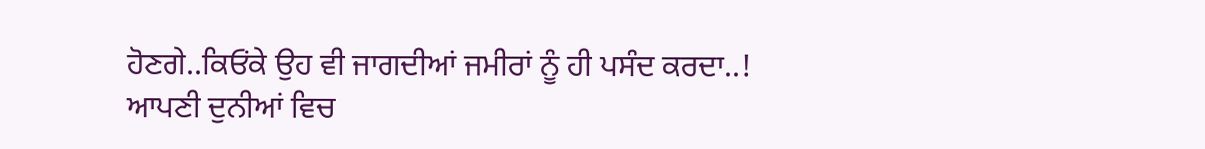ਹੋਣਗੇ..ਕਿਓਂਕੇ ਉਹ ਵੀ ਜਾਗਦੀਆਂ ਜਮੀਰਾਂ ਨੂੰ ਹੀ ਪਸੰਦ ਕਰਦਾ..!
ਆਪਣੀ ਦੁਨੀਆਂ ਵਿਚ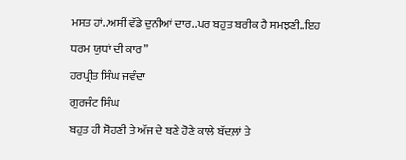ਮਸਤ ਹਾਂ..ਅਸੀਂ ਵੱਡੇ ਦੁਨੀਆਂ ਦਾਰ..ਪਰ ਬਹੁਤ ਬਰੀਕ ਹੈ ਸਮਝਣੀ..ਇਹ ਧਰਮ ਯੁਧਾਂ ਦੀ ਕਾਰ”
ਹਰਪ੍ਰੀਤ ਸਿੰਘ ਜਵੰਦਾ
ਗੁਰਜੰਟ ਸਿੰਘ
ਬਹੁਤ ਹੀ ਸੋਹਣੀ ਤੇ ਅੱਜ ਦੇ ਬਣੇ ਹੋਣੇ ਕਾਲੇ ਬੱਦਲ਼ਾਂ ਤੇ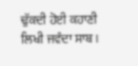ਢੁੱਕਦੀ ਹੋਈ ਕਹਾਣੀ ਲਿਖੀ ਜਵੰਦਾ ਸਾਬ।